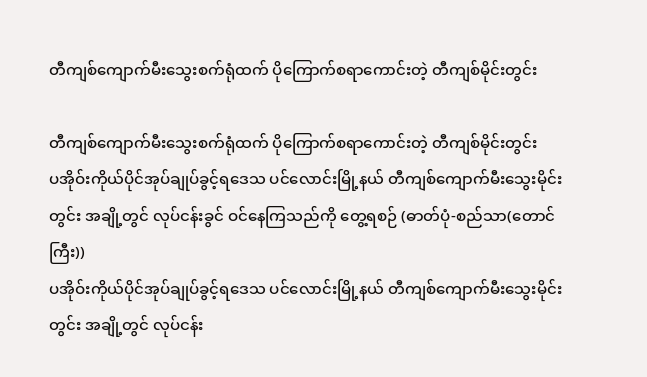တီကျစ်ကျောက်မီးသွေးစက်ရုံထက် ပိုကြောက်စရာကောင်းတဲ့ တီကျစ်မိုင်းတွင်း

တီကျစ်ကျောက်မီးသွေးစက်ရုံထက် ပိုကြောက်စရာကောင်းတဲ့ တီကျစ်မိုင်းတွင်း
ပအိုဝ်းကိုယ်ပိုင်အုပ်ချုပ်ခွင့်ရဒေသ ပင်လောင်းမြို့နယ် တီကျစ်ကျောက်မီးသွေးမိုင်းတွင်း အချို့တွင် လုပ်ငန်းခွင် ဝင်နေကြသည်ကို တွေ့ရစဉ် (ဓာတ်ပုံ-စည်သာ(တောင်ကြီး))
ပအိုဝ်းကိုယ်ပိုင်အုပ်ချုပ်ခွင့်ရဒေသ ပင်လောင်းမြို့နယ် တီကျစ်ကျောက်မီးသွေးမိုင်းတွင်း အချို့တွင် လုပ်ငန်း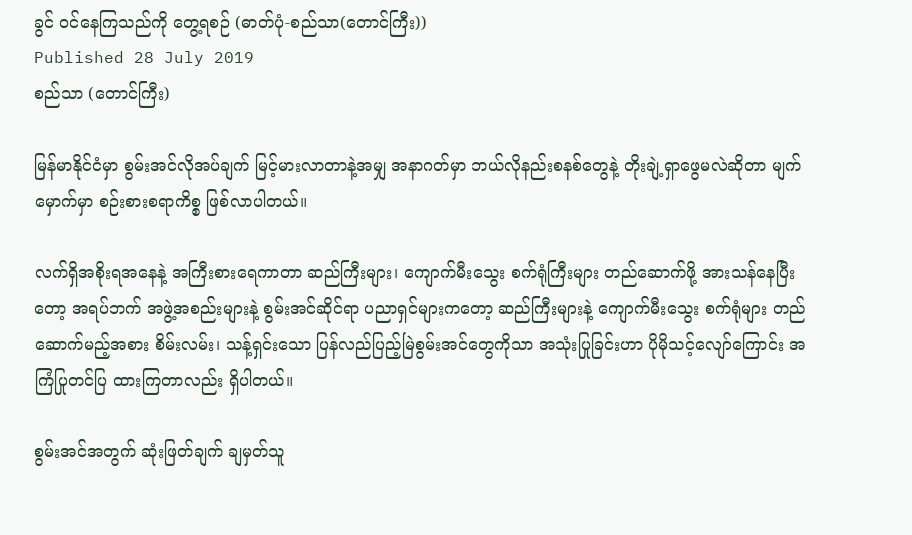ခွင် ဝင်နေကြသည်ကို တွေ့ရစဉ် (ဓာတ်ပုံ-စည်သာ(တောင်ကြီး))
Published 28 July 2019
စည်သာ (တောင်ကြီး)

မြန်မာနိုင်ငံမှာ စွမ်းအင်လိုအပ်ချက် မြင့်မားလာတာနဲ့အမျှ အနာဂတ်မှာ ဘယ်လိုနည်းစနစ်တွေနဲ့ တိုးချဲ့ရှာဖွေမလဲဆိုတာ မျက်မှောက်မှာ စဉ်းစားစရာကိစ္စ ဖြစ်လာပါတယ်။

လက်ရှိအစိုးရအနေနဲ့ အကြီးစားရေကာတာ ဆည်ကြီးများ၊ ကျောက်မီးသွေး စက်ရုံကြီးများ တည်ဆောက်ဖို့ အားသန်နေပြီးတော့ အရပ်ဘက် အဖွဲ့အစည်းများနဲ့ စွမ်းအင်ဆိုင်ရာ ပညာရှင်များကတော့ ဆည်ကြီးများနဲ့ ကျောက်မီးသွေး စက်ရုံများ တည်ဆောက်မည့်အစား စိမ်းလမ်း၊ သန့်ရှင်းသော ပြန်လည်ပြည့်မြဲစွမ်းအင်တွေကိုသာ အသုံးပြုခြင်းဟာ ပိုမိုသင့်လျော်ကြောင်း အကြံပြုတင်ပြ ထားကြတာလည်း ရှိပါတယ်။

စွမ်းအင်အတွက် ဆုံးဖြတ်ချက် ချမှတ်သူ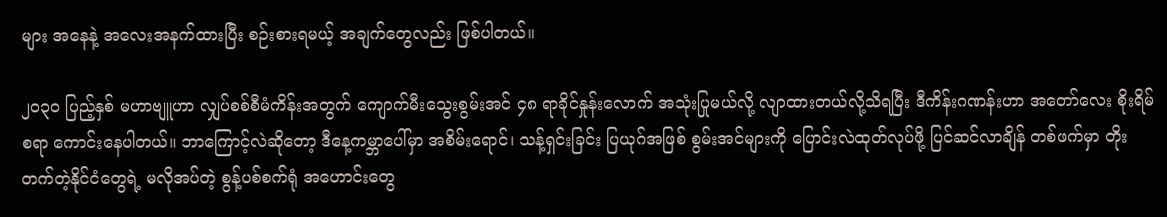များ အနေနဲ့ အလေးအနက်ထားပြီး စဉ်းစားရမယ့် အချက်တွေလည်း ဖြစ်ပါတယ်။

၂၀၃၀ ပြည့်နှစ် မဟာဗျူဟာ လျှပ်စစ်စီမံကိန်းအတွက် ကျောက်မီးသွေးစွမ်းအင် ၄၈ ရာခိုင်နှုန်းလောက် အသုံးပြုမယ်လို့ လျာထားတယ်လို့သိရပြီး ဒီကိန်းဂဏန်းဟာ အတော်လေး စိုးရိမ်စရာ ကောင်းနေပါတယ်။ ဘာကြောင့်လဲဆိုတော့ ဒီနေ့ကမ္ဘာပေါ်မှာ အစိမ်းရောင်၊ သန့်ရှင်းခြင်း ပြယုဂ်အဖြစ် စွမ်းအင်များကို ပြောင်းလဲထုတ်လုပ်ဖို့ ပြင်ဆင်လာချိန် တစ်ဖက်မှာ တိုးတက်တဲ့နိုင်ငံတွေရဲ့ မလိုအပ်တဲ့ စွန့်ပစ်စက်ရုံ အဟောင်းတွေ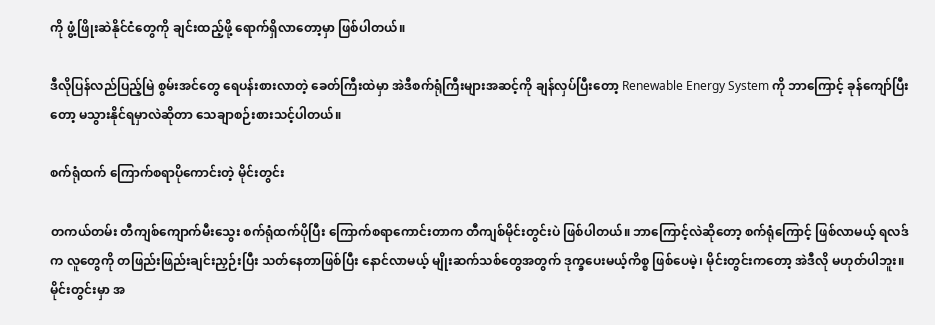ကို ဖွံ့ဖြိုးဆဲနိုင်ငံတွေကို ချင်းထည့်ဖို့ ရောက်ရှိလာတော့မှာ ဖြစ်ပါတယ်။

ဒီလိုပြန်လည်ပြည့်မြဲ စွမ်းအင်တွေ ရေပန်းစားလာတဲ့ ခေတ်ကြီးထဲမှာ အဲဒီစက်ရုံကြီးများအဆင့်ကို ချန်လှပ်ပြီးတော့ Renewable Energy System ကို ဘာကြောင့် ခုန်ကျော်ပြီးတော့ မသွားနိုင်ရမှာလဲဆိုတာ သေချာစဉ်းစားသင့်ပါတယ်။

စက်ရုံထက် ကြောက်စရာပိုကောင်းတဲ့ မိုင်းတွင်း

တကယ်တမ်း တီကျစ်ကျောက်မီးသွေး စက်ရုံထက်ပိုပြီး ကြောက်စရာကောင်းတာက တီကျစ်မိုင်းတွင်းပဲ ဖြစ်ပါတယ်။ ဘာကြောင့်လဲဆိုတော့ စက်ရုံကြောင့် ဖြစ်လာမယ့် ရလဒ်က လူတွေကို တဖြည်းဖြည်းချင်းညှဉ်းပြီး သတ်နေတာဖြစ်ပြီး နောင်လာမယ့် မျိုးဆက်သစ်တွေအတွက် ဒုက္ခပေးမယ့်ကိစ္စ ဖြစ်ပေမဲ့၊ မိုင်းတွင်းကတော့ အဲဒီလို မဟုတ်ပါဘူး။ မိုင်းတွင်းမှာ အ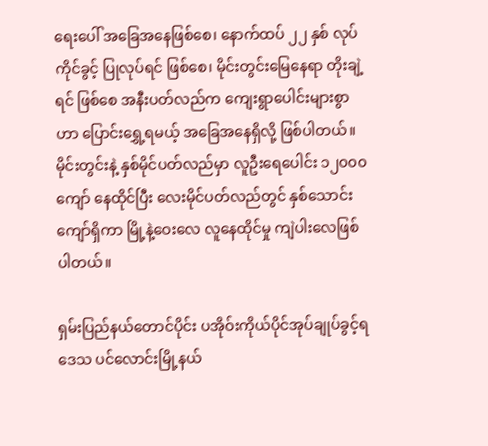ရေးပေါ် အခြေအနေဖြစ်စေ၊ နောက်ထပ် ၂၂ နှစ် လုပ်ကိုင်ခွင့် ပြုလုပ်ရင် ဖြစ်စေ၊ မိုင်းတွင်းမြေနေရာ တိုးချဲ့ရင် ဖြစ်စေ အနီးပတ်လည်က ကျေးရွာပေါင်းများစွာဟာ ပြောင်းရွှေ့ရမယ့် အခြေအနေရှိလို့ ဖြစ်ပါတယ်။ မိုင်းတွင်းနဲ့ နှစ်မိုင်ပတ်လည်မှာ လူဦးရေပေါင်း ၁၂၀၀၀ ကျော် နေထိုင်ပြီး လေးမိုင်ပတ်လည်တွင် နှစ်သောင်းကျော်ရှိကာ မြို့နဲ့ဝေးလေ လူနေထိုင်မှု ကျဲပါးလေဖြစ်ပါတယ်။

ရှမ်းပြည်နယ်တောင်ပိုင်း ပအိုဝ်းကိုယ်ပိုင်အုပ်ချုပ်ခွင့်ရဒေသ ပင်လောင်းမြို့နယ်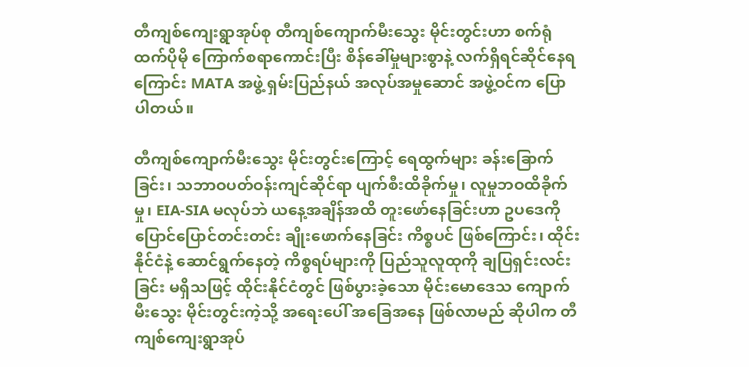တီကျစ်ကျေးရွာအုပ်စု တီကျစ်ကျောက်မီးသွေး မိုင်းတွင်းဟာ စက်ရုံထက်ပိုမို ကြောက်စရာကောင်းပြီး စိန်ခေါ်မှုများစွာနဲ့ လက်ရှိရင်ဆိုင်နေရကြောင်း MATA အဖွဲ့ ရှမ်းပြည်နယ် အလုပ်အမှုဆောင် အဖွဲ့ဝင်က ပြောပါတယ်။

တီကျစ်ကျောက်မီးသွေး မိုင်းတွင်းကြောင့် ရေထွက်များ ခန်းခြောက်ခြင်း၊ သဘာဝပတ်ဝန်းကျင်ဆိုင်ရာ ပျက်စီးထိခိုက်မှု၊ လူမှုဘဝထိခိုက်မှု၊ EIA-SIA မလုပ်ဘဲ ယနေ့အချိန်အထိ တူးဖော်နေခြင်းဟာ ဥပဒေကို ပြောင်ပြောင်တင်းတင်း ချိုးဖောက်နေခြင်း ကိစ္စပင် ဖြစ်ကြောင်း၊ ထိုင်းနိုင်ငံနဲ့ ဆောင်ရွက်နေတဲ့ ကိစ္စရပ်များကို ပြည်သူလူထုကို ချပြရှင်းလင်းခြင်း မရှိသဖြင့် ထိုင်းနိုင်ငံတွင် ဖြစ်ပွားခဲ့သော မိုင်းမောဒေသ ကျောက်မီးသွေး မိုင်းတွင်းကဲ့သို့ အရေးပေါ် အခြေအနေ ဖြစ်လာမည် ဆိုပါက တီကျစ်ကျေးရွာအုပ်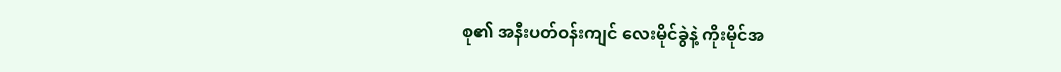စု၏ အနီးပတ်ဝန်းကျင် လေးမိုင်ခွဲနဲ့ ကိုးမိုင်အ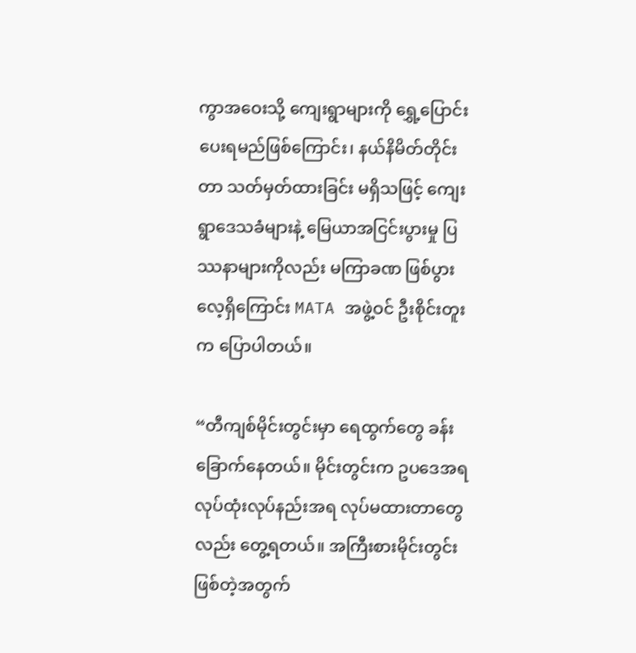ကွာအဝေးသို့ ကျေးရွာများကို ရွှေ့ပြောင်းပေးရမည်ဖြစ်ကြောင်း၊ နယ်နိမိတ်တိုင်းတာ သတ်မှတ်ထားခြင်း မရှိသဖြင့် ကျေးရွာဒေသခံများနဲ့ မြေယာအငြင်းပွားမှု ပြဿနာများကိုလည်း မကြာခဏ ဖြစ်ပွားလေ့ရှိကြောင်း MATA အဖွဲ့ဝင် ဦးစိုင်းတူးက ပြောပါတယ်။

“တီကျစ်မိုင်းတွင်းမှာ ရေထွက်တွေ ခန်းခြောက်နေတယ်။ မိုင်းတွင်းက ဥပဒေအရ လုပ်ထုံးလုပ်နည်းအရ လုပ်မထားတာတွေလည်း တွေ့ရတယ်။ အကြီးစားမိုင်းတွင်း ဖြစ်တဲ့အတွက်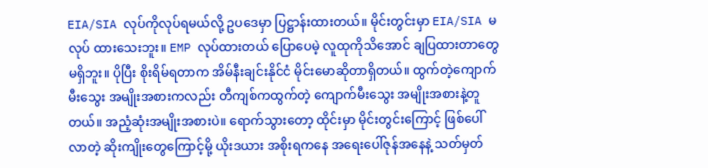EIA/SIA လုပ်ကိုလုပ်ရမယ်လို့ ဥပဒေမှာ ပြဋ္ဌာန်းထားတယ်။ မိုင်းတွင်းမှာ EIA/SIA မလုပ် ထားသေးဘူး။ EMP လုပ်ထားတယ် ပြောပေမဲ့ လူထုကိုသိအောင် ချပြထားတာတွေ မရှိဘူး။ ပိုပြီး စိုးရိမ်ရတာက အိမ်နီးချင်းနိုင်ငံ မိုင်းမောဆိုတာရှိတယ်။ ထွက်တဲ့ကျောက်မီးသွေး အမျိုးအစားကလည်း တီကျစ်ကထွက်တဲ့ ကျောက်မီးသွေး အမျိုးအစားနဲ့တူတယ်။ အညံ့ဆုံးအမျိုးအစားပဲ။ ရောက်သွားတော့ ထိုင်းမှာ မိုင်းတွင်းကြောင့် ဖြစ်ပေါ်လာတဲ့ ဆိုးကျိုးတွေကြောင့်မို့ ယိုးဒယား အစိုးရကနေ အရေးပေါ်ဇုန်အနေနဲ့ သတ်မှတ်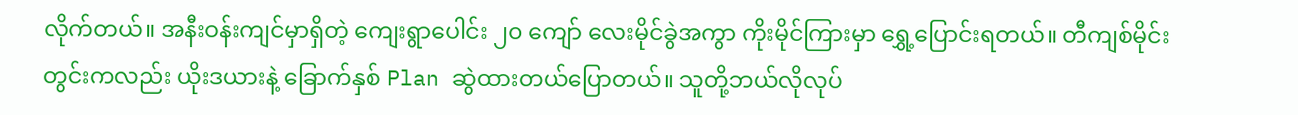လိုက်တယ်။ အနီးဝန်းကျင်မှာရှိတဲ့ ကျေးရွာပေါင်း ၂၀ ကျော် လေးမိုင်ခွဲအကွာ ကိုးမိုင်ကြားမှာ ရွှေ့ပြောင်းရတယ်။ တီကျစ်မိုင်းတွင်းကလည်း ယိုးဒယားနဲ့ ခြောက်နှစ် Plan ဆွဲထားတယ်ပြောတယ်။ သူတို့ဘယ်လိုလုပ်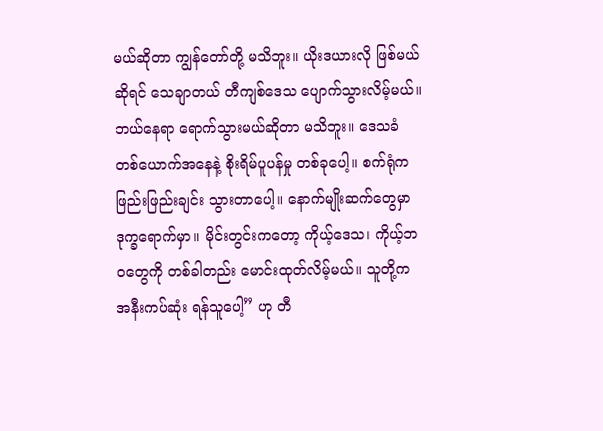မယ်ဆိုတာ ကျွန်တော်တို့ မသိဘူး။ ယိုးဒယားလို ဖြစ်မယ်ဆိုရင် သေချာတယ် တီကျစ်ဒေသ ပျောက်သွားလိမ့်မယ်။ ဘယ်နေရာ ရောက်သွားမယ်ဆိုတာ မသိဘူး။ ဒေသခံ တစ်ယောက်အနေနဲ့ စိုးရိမ်ပူပန်မှု တစ်ခုပေါ့။ စက်ရုံက ဖြည်းဖြည်းချင်း သွားတာပေါ့။ နောက်မျိုးဆက်တွေမှာ ဒုက္ခရောက်မှာ။ မိုင်းတွင်းကတော့ ကိုယ့်ဒေသ၊ ကိုယ့်ဘဝတွေကို တစ်ခါတည်း မောင်းထုတ်လိမ့်မယ်။ သူတို့က အနီးကပ်ဆုံး ရန်သူပေါ့” ဟု တီ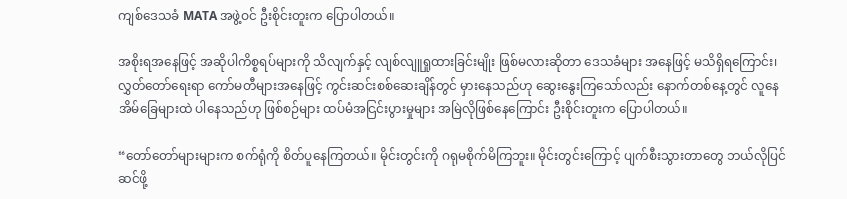ကျစ်ဒေသခံ MATA အဖွဲ့ဝင် ဦးစိုင်းတူးက ပြောပါတယ်။

အစိုးရအနေဖြင့် အဆိုပါကိစ္စရပ်များကို သိလျက်နှင့် လျစ်လျူရှုထားခြင်းမျိုး ဖြစ်မလားဆိုတာ ဒေသခံများ အနေဖြင့် မသိရှိရကြောင်း၊ လွှတ်တော်ရေးရာ ကော်မတီများအနေဖြင့် ကွင်းဆင်းစစ်ဆေးချိန်တွင် မှားနေသည်ဟု ဆွေးနွေးကြသော်လည်း နောက်တစ်နေ့တွင် လူနေအိမ်ခြေများထဲ ပါနေသည်ဟု ဖြစ်စဉ်များ ထပ်မံအငြင်းပွားမှုများ အမြဲလိုဖြစ်နေကြောင်း ဦးစိုင်းတူးက ပြောပါတယ်။

“တော်တော်များများက စက်ရုံကို စိတ်ပူနေကြတယ်။ မိုင်းတွင်းကို ဂရုမစိုက်မိကြဘူး။ မိုင်းတွင်းကြောင့် ပျက်စီးသွားတာတွေ ဘယ်လိုပြင် ဆင်ဖို့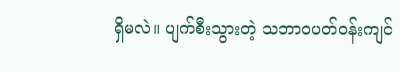ရှိမလဲ။ ပျက်စီးသွားတဲ့ သဘာဝပတ်ဝန်းကျင်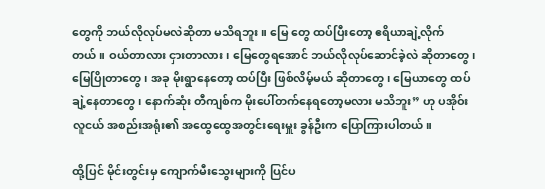တွေကို ဘယ်လိုလုပ်မလဲဆိုတာ မသိရဘူး။ မြေ တွေ ထပ်ပြီးတော့ ဧရိယာချဲ့လိုက် တယ်။ ဝယ်တာလား ငှားတာလား၊ မြေတွေရအောင် ဘယ်လိုလုပ်ဆောင်ခဲ့လဲ ဆိုတာတွေ၊ မြေပြိုတာတွေ၊ အခု မိုးရွာနေတော့ ထပ်ပြီး ဖြစ်လိမ့်မယ် ဆိုတာတွေ၊ မြေယာတွေ ထပ်ချဲ့နေတာတွေ၊ နောက်ဆုံး တီကျစ်က မိုးပေါ်တက်နေရတော့မလား မသိဘူး” ဟု ပအိုဝ်းလူငယ် အစည်းအရုံး၏ အထွေထွေအတွင်းရေးမှူး ခွန်ဦးက ပြောကြားပါတယ်။

ထို့ပြင် မိုင်းတွင်းမှ ကျောက်မီးသွေးများကို ပြင်ပ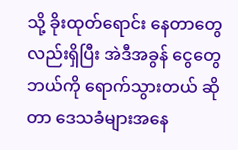သို့ ခိုးထုတ်ရောင်း နေတာတွေလည်းရှိပြီး အဲဒီအခွန် ငွေတွေ ဘယ်ကို ရောက်သွားတယ် ဆိုတာ ဒေသခံများအနေ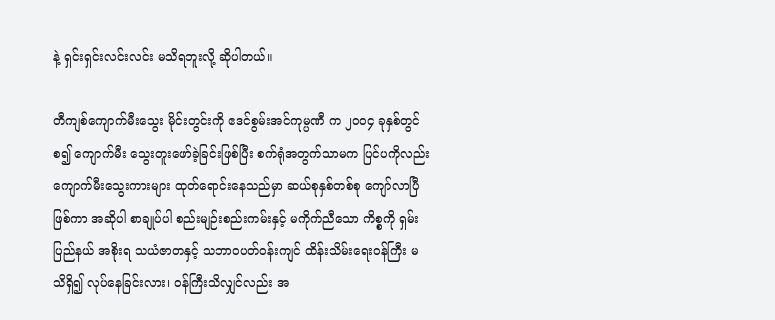နဲ့ ရှင်းရှင်းလင်းလင်း မသိရဘူးလို့ ဆိုပါတယ်။

တီကျစ်ကျောက်မီးသွေး မိုင်းတွင်းကို ဧဒင်စွမ်းအင်ကုမ္ပဏီ က ၂၀၀၄ ခုနှစ်တွင် စ၍ ကျောက်မီး သွေးတူးဖော်ခဲ့ခြင်းဖြစ်ပြီး စက်ရုံအတွက်သာမက ပြင်ပကိုလည်း ကျောက်မီးသွေးကားများ ထုတ်ရောင်းနေသည်မှာ ဆယ်စုနှစ်တစ်စု ကျော်လာပြီဖြစ်ကာ အဆိုပါ စာချုပ်ပါ စည်းမျဉ်းစည်းကမ်းနှင့် မကိုက်ညီသော ကိစ္စကို ရှမ်းပြည်နယ် အစိုးရ သယံဇာတနှင့် သဘာဝပတ်ဝန်းကျင် ထိန်းသိမ်းရေးဝန်ကြီး မသိရှိ၍ လုပ်နေခြင်းလား၊ ဝန်ကြီးသိလျှင်လည်း အ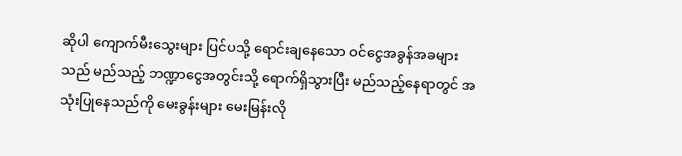ဆိုပါ ကျောက်မီးသွေးများ ပြင်ပသို့ ရောင်းချနေသော ဝင်ငွေအခွန်အခများသည် မည်သည့် ဘဏ္ဍာငွေအတွင်းသို့ ရောက်ရှိသွားပြီး မည်သည့်နေရာတွင် အသုံးပြုနေသည်ကို မေးခွန်းများ မေးမြန်းလို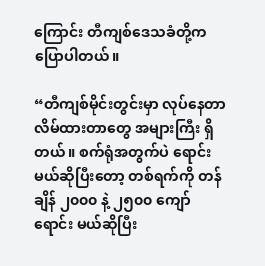ကြောင်း တီကျစ်ဒေသခံတို့က ပြောပါတယ်။

“တီကျစ်မိုင်းတွင်းမှာ လုပ်နေတာ လိမ်ထားတာတွေ အများကြီး ရှိတယ်။ စက်ရုံအတွက်ပဲ ရောင်းမယ်ဆိုပြီးတော့ တစ်ရက်ကို တန် ချိန် ၂၀၀၀ နဲ့ ၂၅၀၀ ကျော် ရောင်း မယ်ဆိုပြီး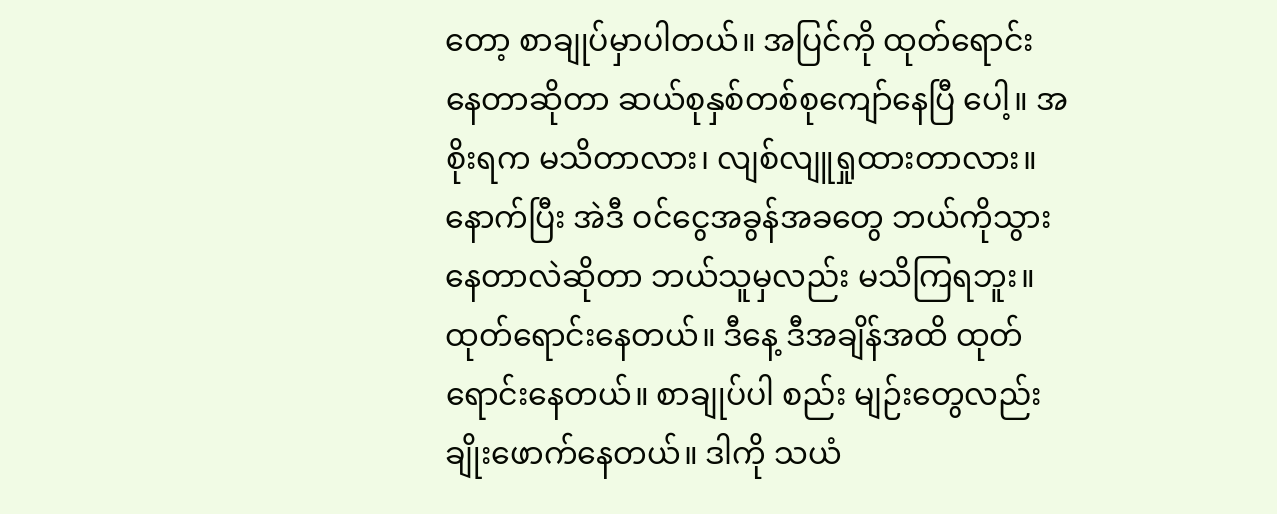တော့ စာချုပ်မှာပါတယ်။ အပြင်ကို ထုတ်ရောင်းနေတာဆိုတာ ဆယ်စုနှစ်တစ်စုကျော်နေပြီ ပေါ့။ အစိုးရက မသိတာလား၊ လျစ်လျူရှုထားတာလား။ နောက်ပြီး အဲဒီ ဝင်ငွေအခွန်အခတွေ ဘယ်ကိုသွား နေတာလဲဆိုတာ ဘယ်သူမှလည်း မသိကြရဘူး။ ထုတ်ရောင်းနေတယ်။ ဒီနေ့ ဒီအချိန်အထိ ထုတ် ရောင်းနေတယ်။ စာချုပ်ပါ စည်း မျဉ်းတွေလည်း ချိုးဖောက်နေတယ်။ ဒါကို သယံ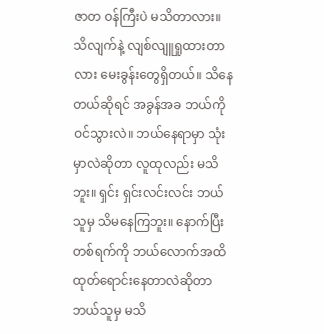ဇာတ ဝန်ကြီးပဲ မသိတာလား။ သိလျက်နဲ့ လျစ်လျူရှုထားတာလား မေးခွန်းတွေရှိတယ်။ သိနေတယ်ဆိုရင် အခွန်အခ ဘယ်ကိုဝင်သွားလဲ။ ဘယ်နေရာမှာ သုံးမှာလဲဆိုတာ လူထုလည်း မသိဘူး။ ရှင်း ရှင်းလင်းလင်း ဘယ်သူမှ သိမနေကြဘူး။ နောက်ပြီး တစ်ရက်ကို ဘယ်လောက်အထိ ထုတ်ရောင်းနေတာလဲဆိုတာ ဘယ်သူမှ မသိ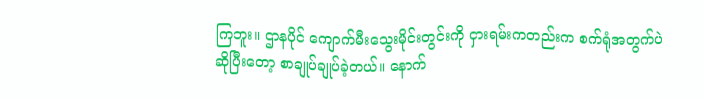ကြဘူး။ ဌာနပိုင် ကျောက်မီးသွေးမိုင်းတွင်းကို ငှားရမ်းကတည်းက စက်ရုံအတွက်ပဲ ဆိုပြီးတော့ စာချုပ်ချုပ်ခဲ့တယ်။ နောက်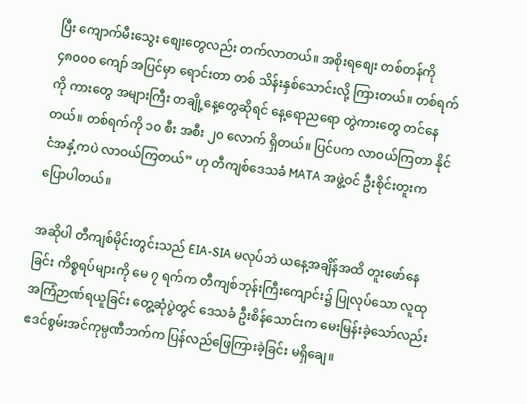ပြီး ကျောက်မီးသွေး စျေးတွေလည်း တက်လာတယ်။ အစိုးရစျေး တစ်တန်ကို ၄၈၀၀၀ ကျော် အပြင်မှာ ရောင်းတာ တစ် သိန်းနှစ်သောင်းလို့ ကြားတယ်။ တစ်ရက်ကို ကားတွေ အများကြီး တချို့နေ့တွေဆိုရင် နေ့ရောညရော တွဲကားတွေ တင်နေတယ်။ တစ်ရက်ကို ၁၀ စီး အစီး ၂၀ လောက် ရှိတယ်။ ပြင်ပက လာဝယ်ကြတာ နိုင်ငံအနှံ့ကပဲ လာဝယ်ကြတယ်” ဟု တီကျစ်ဒေသခံ MATA အဖွဲ့ဝင် ဦးစိုင်းတူးက ပြောပါတယ်။

အဆိုပါ တီကျစ်မိုင်းတွင်းသည် EIA-SIA မလုပ်ဘဲ ယနေ့အချိန်အထိ တူးဖော်နေခြင်း ကိစ္စရပ်များကို မေ ၇ ရက်က တီကျစ်ဘုန်းကြီးကျောင်း၌ ပြုလုပ်သော လူထုအကြံဉာဏ်ရယူခြင်း တွေ့ဆုံပွဲတွင် ဒေသခံ ဦးစိန်သောင်းက မေးမြန်းခဲ့သော်လည်း ဧဒင်စွမ်းအင်ကုမ္ပဏီဘက်က ပြန်လည်ဖြေကြားခဲ့ခြင်း မရှိချေ။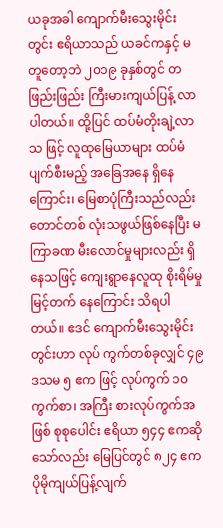ယခုအခါ ကျောက်မီးသွေးမိုင်းတွင်း ဧရိယာသည် ယခင်ကနှင့် မတူတော့ဘဲ ၂၀၁၉ ခုနှစ်တွင် တဖြည်းဖြည်း ကြီးမားကျယ်ပြန့် လာပါတယ်။ ထို့ပြင် ထပ်မံတိုးချဲ့လာသ ဖြင့် လူထုမြေယာများ ထပ်မံပျက်စီးမည့် အခြေအနေ ရှိနေကြောင်း၊ မြေစာပုံကြီးသည်လည်း တောင်တစ် လုံးသဖွယ်ဖြစ်နေပြီး မကြာခဏ မီးလောင်မှုများလည်း ရှိနေသဖြင့် ကျေးရွာနေလူထု စိုးရိမ်မှုမြင့်တက် နေကြောင်း သိရပါတယ်။ ဧဒင် ကျောက်မီးသွေးမိုင်းတွင်းဟာ လုပ် ကွက်တစ်ခုလျှင် ၄၉ ဒသမ ၅ ဧက ဖြင့် လုပ်ကွက် ၁၀ ကွက်စာ၊ အကြီး စားလုပ်ကွက်အဖြစ် စုစုပေါင်း ဧရိယာ ၅၄၄ ဧကဆိုသော်လည်း မြေပြင်တွင် ၈၂၄ ဧက ပိုမိုကျယ်ပြန့်လျက်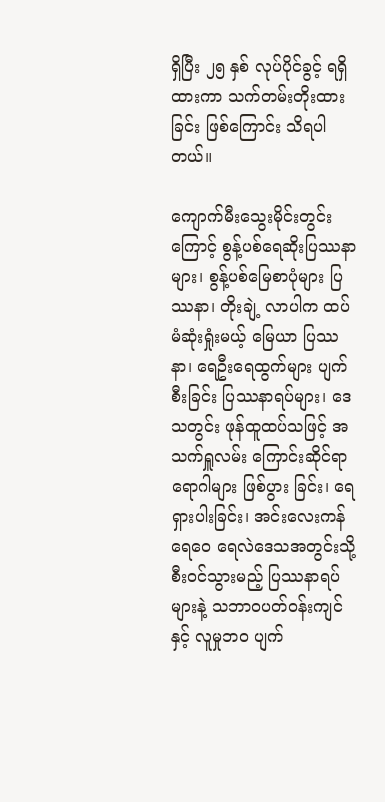ရှိပြီး ၂၅ နှစ် လုပ်ပိုင်ခွင့် ရရှိထားကာ သက်တမ်းတိုးထားခြင်း ဖြစ်ကြောင်း သိရပါတယ်။

ကျောက်မီးသွေးမိုင်းတွင်း ကြောင့် စွန့်ပစ်ရေဆိုးပြဿနာများ၊ စွန့်ပစ်မြေစာပုံများ ပြဿနာ၊ တိုးချဲ့ လာပါက ထပ်မံဆုံးရှုံးမယ့် မြေယာ ပြဿနာ၊ ရေဦးရေထွက်များ ပျက်စီးခြင်း ပြဿနာရပ်များ၊ ဒေသတွင်း ဖုန်ထူထပ်သဖြင့် အသက်ရှူလမ်း ကြောင်းဆိုင်ရာ ရောဂါများ ဖြစ်ပွား ခြင်း၊ ရေရှားပါးခြင်း၊ အင်းလေးကန် ရေဝေ ရေလဲဒေသအတွင်းသို့ စီးဝင်သွားမည့် ပြဿနာရပ်များနဲ့ သဘာဝပတ်ဝန်းကျင်နှင့် လူမှုဘဝ ပျက်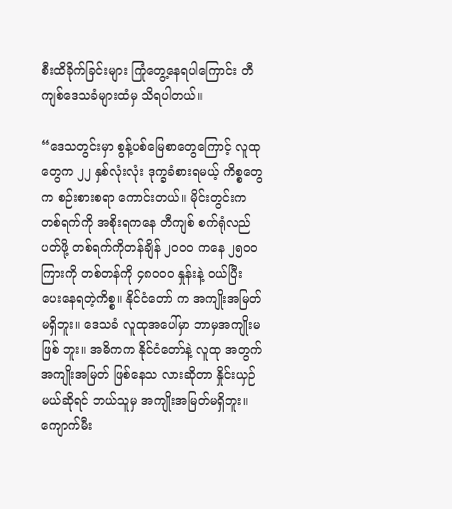စီးထိခိုက်ခြင်းများ ကြုံတွေ့နေရပါကြောင်း တီကျစ်ဒေသခံများထံမှ သိရပါတယ်။

“ဒေသတွင်းမှာ စွန့်ပစ်မြေစာတွေကြောင့် လူထုတွေက ၂၂ နှစ်လုံးလုံး ဒုက္ခခံစားရမယ့် ကိစ္စတွေက စဉ်းစားစရာ ကောင်းတယ်။ မိုင်းတွင်းက တစ်ရက်ကို အစိုးရကနေ တီကျစ် စက်ရုံလည်ပတ်ဖို့ တစ်ရက်ကိုတန်ချိန် ၂၀၀၀ ကနေ ၂၅၀၀ ကြားကို တစ်တန်ကို ၄၈၀၀၀ နှုန်းနဲ့ ဝယ်ပြီး ပေးနေရတဲ့ကိစ္စ။ နိုင်ငံတော် က အကျိုးအမြတ် မရှိဘူး။ ဒေသခံ လူထုအပေါ်မှာ ဘာမှအကျိုးမဖြစ် ဘူး။ အဓိကက နိုင်ငံတော်နဲ့ လူထု အတွက် အကျိုးအမြတ် ဖြစ်နေသ လားဆိုတာ နှိုင်းယှဉ်မယ်ဆိုရင် ဘယ်သူမှ အကျိုးအမြတ်မရှိဘူး။ ကျောက်မီး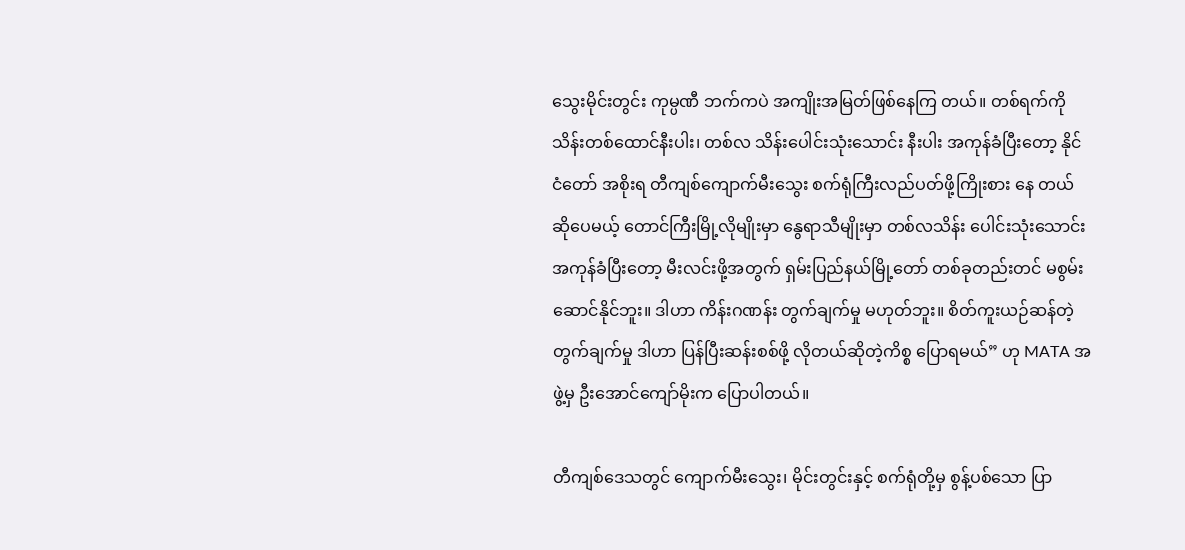သွေးမိုင်းတွင်း ကုမ္ပဏီ ဘက်ကပဲ အကျိုးအမြတ်ဖြစ်နေကြ တယ်။ တစ်ရက်ကို သိန်းတစ်ထောင်နီးပါး၊ တစ်လ သိန်းပေါင်းသုံးသောင်း နီးပါး အကုန်ခံပြီးတော့ နိုင်ငံတော် အစိုးရ တီကျစ်ကျောက်မီးသွေး စက်ရုံကြီးလည်ပတ်ဖို့ကြိုးစား နေ တယ်ဆိုပေမယ့် တောင်ကြီးမြို့လိုမျိုးမှာ နွေရာသီမျိုးမှာ တစ်လသိန်း ပေါင်းသုံးသောင်းအကုန်ခံပြီးတော့ မီးလင်းဖို့အတွက် ရှမ်းပြည်နယ်မြို့တော် တစ်ခုတည်းတင် မစွမ်းဆောင်နိုင်ဘူး။ ဒါဟာ ကိန်းဂဏန်း တွက်ချက်မှု မဟုတ်ဘူး။ စိတ်ကူးယဉ်ဆန်တဲ့ တွက်ချက်မှု ဒါဟာ ပြန်ပြီးဆန်းစစ်ဖို့ လိုတယ်ဆိုတဲ့ကိစ္စ ပြောရမယ်” ဟု MATA အဖွဲ့မှ ဦးအောင်ကျော်မိုးက ပြောပါတယ်။

တီကျစ်ဒေသတွင် ကျောက်မီးသွေး၊ မိုင်းတွင်းနှင့် စက်ရုံတို့မှ စွန့်ပစ်သော ပြာ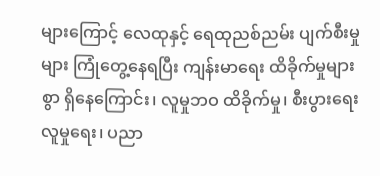များကြောင့် လေထုနှင့် ရေထုညစ်ညမ်း ပျက်စီးမှုများ ကြုံတွေ့နေရပြီး ကျန်းမာရေး ထိခိုက်မှုများစွာ ရှိနေကြောင်း၊ လူမှုဘဝ ထိခိုက်မှု၊ စီးပွားရေး လူမှုရေး၊ ပညာ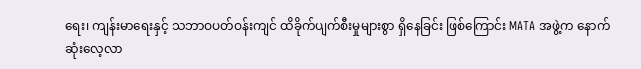ရေး၊ ကျန်းမာရေးနှင့် သဘာဝပတ်ဝန်းကျင် ထိခိုက်ပျက်စီးမှုများစွာ ရှိနေခြင်း ဖြစ်ကြောင်း MATA အဖွဲ့က နောက်ဆုံးလေ့လာ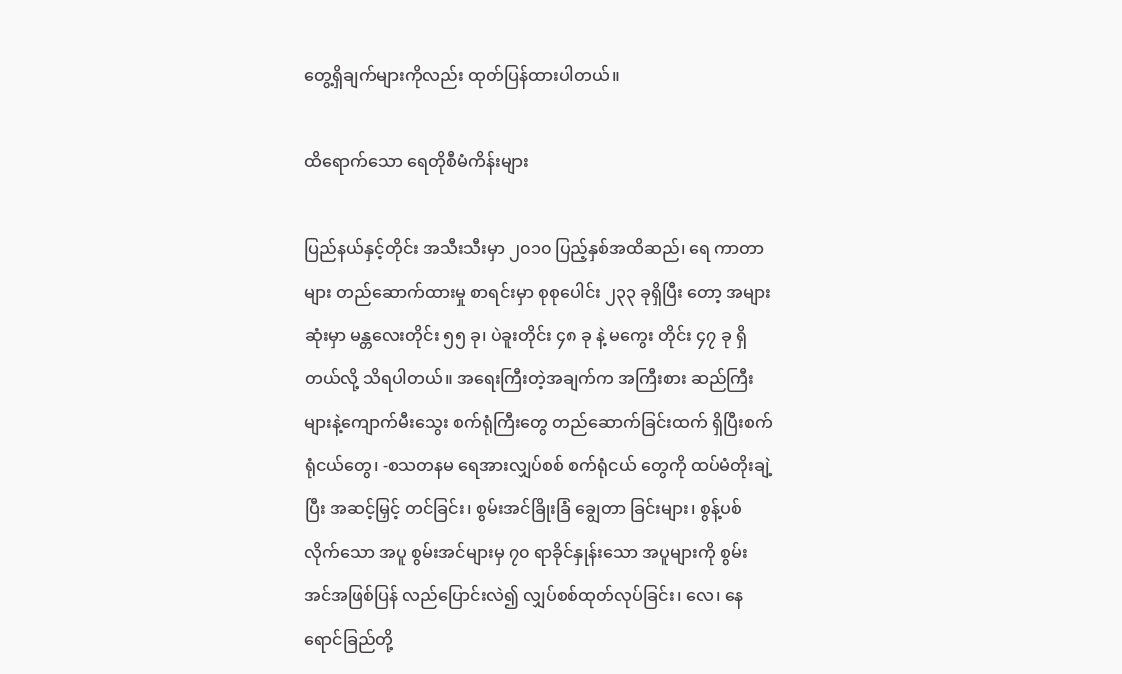တွေ့ရှိချက်များကိုလည်း ထုတ်ပြန်ထားပါတယ်။

ထိရောက်သော ရေတိုစီမံကိန်းများ

ပြည်နယ်နှင့်တိုင်း အသီးသီးမှာ ၂၀၁၀ ပြည့်နှစ်အထိဆည်၊ ရေ ကာတာများ တည်ဆောက်ထားမှု စာရင်းမှာ စုစုပေါင်း ၂၃၃ ခုရှိပြီး တော့ အများဆုံးမှာ မန္တလေးတိုင်း ၅၅ ခု၊ ပဲခူးတိုင်း ၄၈ ခု နဲ့ မကွေး တိုင်း ၄၇ ခု ရှိတယ်လို့ သိရပါတယ်။ အရေးကြီးတဲ့အချက်က အကြီးစား ဆည်ကြီးများနဲ့ကျောက်မီးသွေး စက်ရုံကြီးတွေ တည်ဆောက်ခြင်းထက် ရှိပြီးစက်ရုံငယ်တွေ၊ -စသတနမ ရေအားလျှပ်စစ် စက်ရုံငယ် တွေကို ထပ်မံတိုးချဲ့ပြီး အဆင့်မြှင့် တင်ခြင်း၊ စွမ်းအင်ခြိုးခြံ ချွေတာ ခြင်းများ၊ စွန့်ပစ်လိုက်သော အပူ စွမ်းအင်များမှ ၇၀ ရာခိုင်နှုန်းသော အပူများကို စွမ်းအင်အဖြစ်ပြန် လည်ပြောင်းလဲ၍ လျှပ်စစ်ထုတ်လုပ်ခြင်း၊ လေ၊ နေရောင်ခြည်တို့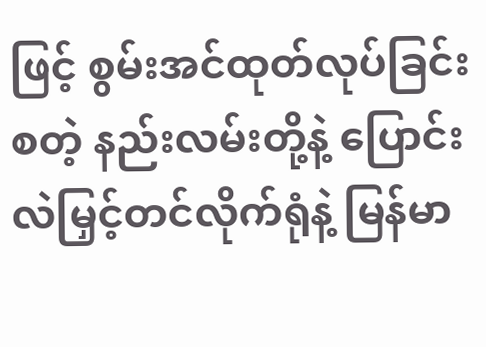ဖြင့် စွမ်းအင်ထုတ်လုပ်ခြင်း စတဲ့ နည်းလမ်းတို့နဲ့ ပြောင်းလဲမြှင့်တင်လိုက်ရုံနဲ့ မြန်မာ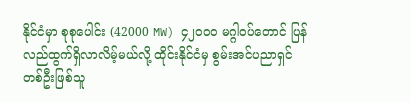နိုင်ငံမှာ စုစုပေါင်း (42000 MW) ၄၂၀၀၀ မဂ္ဂါဝပ်တောင် ပြန်လည်ထွက်ရှိလာလိမ့်မယ်လို့ ထိုင်းနိုင်ငံမှ စွမ်းအင်ပညာရှင် တစ်ဦးဖြစ်သူ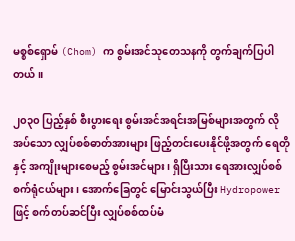မစ္စစ်ရှောမ် (Chom) က စွမ်းအင်သုတေသနကို တွက်ချက်ပြပါတယ်။

၂၀၃၀ ပြည့်နှစ် စီးပွားရေး စွမ်းအင်အရင်းအမြစ်များအတွက် လိုအပ်သော လျှပ်စစ်ဓာတ်အားများ ဖြည့်တင်းပေးနိုင်ဖို့အတွက် ရေတိုနှင့် အကျိုးများစေမည့် စွမ်းအင်များ၊ ရှိပြီးသား ရေအားလျှပ်စစ် စက်ရုံငယ်များ၊ အောက်ခြေတွင် မြောင်းသွယ်ပြီး Hydropower ဖြင့် စက်တပ်ဆင်ပြီး လျှပ်စစ်ထပ်မံ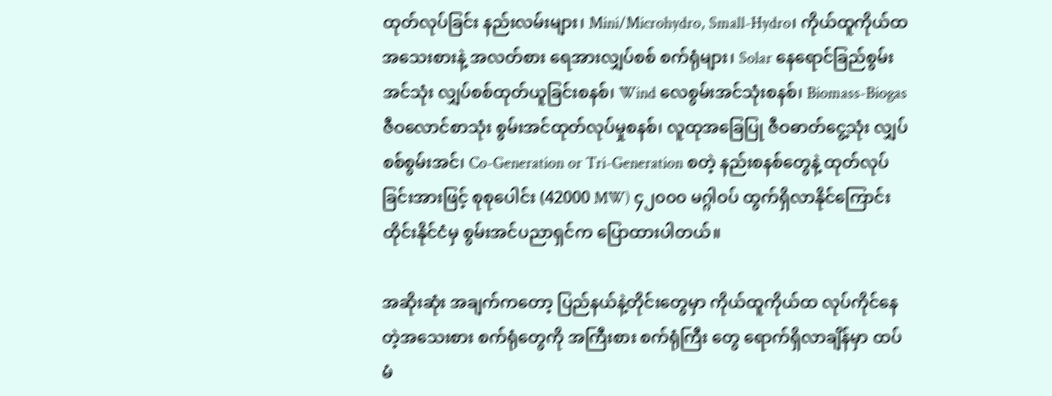ထုတ်လုပ်ခြင်း နည်းလမ်းများ၊ Mini/Microhydro, Small-Hydro၊ ကိုယ်ထူကိုယ်ထ အသေးစားနဲ့ အလတ်စား ရေအားလျှပ်စစ် စက်ရုံများ၊ Solar နေရောင်ခြည်စွမ်းအင်သုံး လျှပ်စစ်ထုတ်ယူခြင်းစနစ်၊ Wind လေစွမ်းအင်သုံးစနစ်၊ Biomass-Biogas ဇီဝလောင်စာသုံး စွမ်းအင်ထုတ်လုပ်မှုစနစ်၊ လူထုအခြေပြု ဇီဝဓာတ်ငွေ့သုံး လျှပ်စစ်စွမ်းအင်၊ Co-Generation or Tri-Generation စတဲ့ နည်းစနစ်တွေနဲ့ ထုတ်လုပ်ခြင်းအားဖြင့် စုစုပေါင်း (42000 MW) ၄၂၀၀၀ မဂ္ဂါဝပ် ထွက်ရှိလာနိုင်ကြောင်း ထိုင်းနိုင်ငံမှ စွမ်းအင်ပညာရှင်က ပြောထားပါတယ်။

အဆိုးဆုံး အချက်ကတော့ ပြည်နယ်နဲ့တိုင်းတွေမှာ ကိုယ်ထူကိုယ်ထ လုပ်ကိုင်နေတဲ့အသေးစား စက်ရုံတွေကို အကြီးစား စက်ရုံကြီး တွေ ရောက်ရှိလာချိန်မှာ ထပ်မံ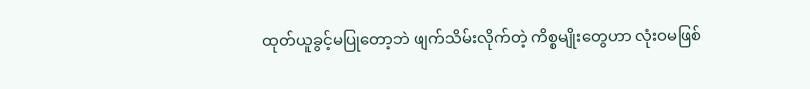ထုတ်ယူခွင့်မပြုတော့ဘဲ ဖျက်သိမ်းလိုက်တဲ့ ကိစ္စမျိုးတွေဟာ လုံးဝမဖြစ်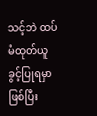သင့်ဘဲ ထပ်မံထုတ်ယူခွင့်ပြုရမှာ ဖြစ်ပြီး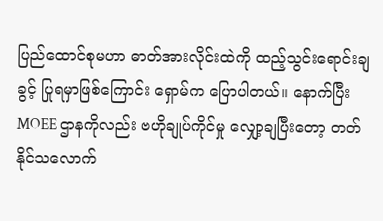ပြည်ထောင်စုမဟာ ဓာတ်အားလိုင်းထဲကို ထည့်သွင်းရောင်းချခွင့် ပြုရမှာဖြစ်ကြောင်း ရှောမ်က ပြောပါတယ်။ နောက်ပြီး MOEE ဌာနကိုလည်း ဗဟိုချုပ်ကိုင်မှု လျှော့ချပြီးတော့ တတ်နိုင်သလောက်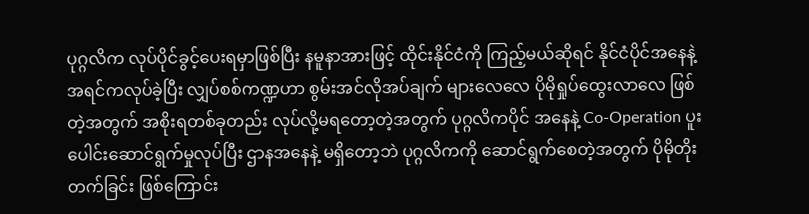ပုဂ္ဂလိက လုပ်ပိုင်ခွင့်ပေးရမှာဖြစ်ပြီး နမူနာအားဖြင့် ထိုင်းနိုင်ငံကို ကြည့်မယ်ဆိုရင် နိုင်ငံပိုင်အနေနဲ့ အရင်ကလုပ်ခဲ့ပြီး လျှပ်စစ်ကဏ္ဍဟာ စွမ်းအင်လိုအပ်ချက် များလေလေ ပိုမိုရှုပ်ထွေးလာလေ ဖြစ်တဲ့အတွက် အစိုးရတစ်ခုတည်း လုပ်လို့မရတော့တဲ့အတွက် ပုဂ္ဂလိကပိုင် အနေနဲ့ Co-Operation ပူးပေါင်းဆောင်ရွက်မှုလုပ်ပြီး ဌာနအနေနဲ့ မရှိတော့ဘဲ ပုဂ္ဂလိကကို ဆောင်ရွက်စေတဲ့အတွက် ပိုမိုတိုးတက်ခြင်း ဖြစ်ကြောင်း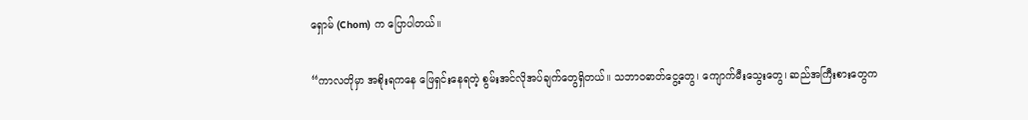ရှောမ် (Chom) က ပြောပါတယ်။

“ကာလတိုမှာ အစိုးရကနေ ဖြေရှင်းနေရတဲ့ စွမ်းအင်လိုအပ်ချက်တွေရှိတယ်။ သဘာဝဓာတ်ငွေ့တွေ၊ ကျောက်မီးသွေးတွေ၊ ဆည်အကြီးစားတွေက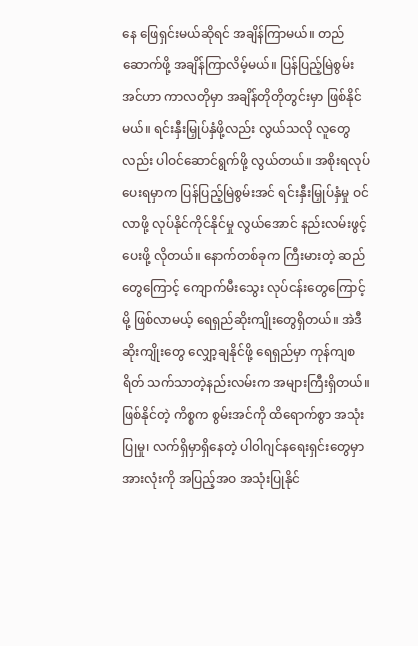နေ ဖြေရှင်းမယ်ဆိုရင် အချိန်ကြာမယ်။ တည်ဆောက်ဖို့ အချိန်ကြာလိမ့်မယ်။ ပြန်ပြည့်မြဲစွမ်းအင်ဟာ ကာလတိုမှာ အချိန်တိုတိုတွင်းမှာ ဖြစ်နိုင်မယ်။ ရင်းနှီးမြှုပ်နှံဖို့လည်း လွယ်သလို လူတွေလည်း ပါဝင်ဆောင်ရွက်ဖို့ လွယ်တယ်။ အစိုးရလုပ်ပေးရမှာက ပြန်ပြည့်မြဲစွမ်းအင် ရင်းနှီးမြှုပ်နှံမှု ဝင်လာဖို့ လုပ်နိုင်ကိုင်နိုင်မှု လွယ်အောင် နည်းလမ်းဖွင့်ပေးဖို့ လိုတယ်။ နောက်တစ်ခုက ကြီးမားတဲ့ ဆည်တွေကြောင့် ကျောက်မီးသွေး လုပ်ငန်းတွေကြောင့်မို့ ဖြစ်လာမယ့် ရေရှည်ဆိုးကျိုးတွေရှိတယ်။ အဲဒီဆိုးကျိုးတွေ လျှော့ချနိုင်ဖို့ ရေရှည်မှာ ကုန်ကျစရိတ် သက်သာတဲ့နည်းလမ်းက အများကြီးရှိတယ်။ ဖြစ်နိုင်တဲ့ ကိစ္စက စွမ်းအင်ကို ထိရောက်စွာ အသုံးပြုမှု၊ လက်ရှိမှာရှိနေတဲ့ ပါ၀ါဂျင်နရေးရှင်းတွေမှာ အားလုံးကို အပြည့်အဝ အသုံးပြုနိုင်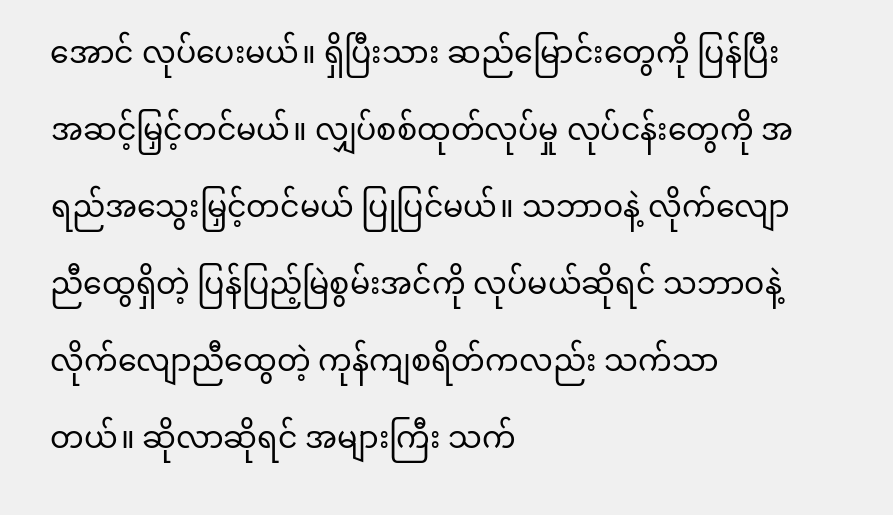အောင် လုပ်ပေးမယ်။ ရှိပြီးသား ဆည်မြောင်းတွေကို ပြန်ပြီးအဆင့်မြှင့်တင်မယ်။ လျှပ်စစ်ထုတ်လုပ်မှု လုပ်ငန်းတွေကို အရည်အသွေးမြှင့်တင်မယ် ပြုပြင်မယ်။ သဘာဝနဲ့ လိုက်လျောညီထွေရှိတဲ့ ပြန်ပြည့်မြဲစွမ်းအင်ကို လုပ်မယ်ဆိုရင် သဘာဝနဲ့ လိုက်လျောညီထွေတဲ့ ကုန်ကျစရိတ်ကလည်း သက်သာတယ်။ ဆိုလာဆိုရင် အများကြီး သက်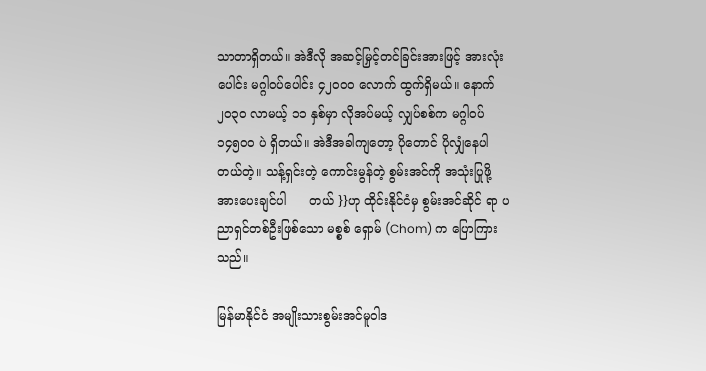သာတာရှိတယ်။ အဲဒီလို အဆင့်မြှင့်တင်ခြင်းအားဖြင့် အားလုံးပေါင်း မဂ္ဂါဝပ်ပေါင်း ၄၂၀၀၀ လောက် ထွက်ရှိမယ်။ နောက် ၂၀၃၀ လာမယ့် ၁၁ နှစ်မှာ လိုအပ်မယ့် လျှပ်စစ်က မဂ္ဂါဝပ် ၁၄၅၀၀ ပဲ ရှိတယ်။ အဲဒီအခါကျတော့ ပိုတောင် ပိုလျှံနေပါတယ်တဲ့။ သန့်ရှင်းတဲ့ ကောင်းမွန်တဲ့ စွမ်းအင်ကို အသုံးပြုဖို့ အားပေးချင်ပါ      တယ် }}ဟု ထိုင်းနိုင်ငံမှ စွမ်းအင်ဆိုင် ရာ ပညာရှင်တစ်ဦးဖြစ်သော မစ္စစ် ရှောမ် (Chom) က ပြောကြားသည်။

မြန်မာနိုင်ငံ အမျိုးသားစွမ်းအင်မူဝါဒ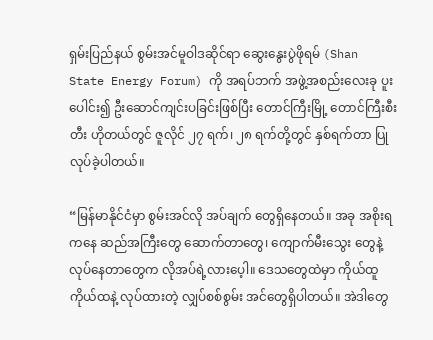ရှမ်းပြည်နယ် စွမ်းအင်မူဝါဒဆိုင်ရာ ဆွေးနွေးပွဲဖိုရမ် (Shan State Energy Forum) ကို အရပ်ဘက် အဖွဲ့အစည်းလေးခု ပူးပေါင်း၍ ဦးဆောင်ကျင်းပခြင်းဖြစ်ပြီး တောင်ကြီးမြို့ တောင်ကြီးစီးတီး ဟိုတယ်တွင် ဇူလိုင် ၂၇ ရက်၊ ၂၈ ရက်တို့တွင် နှစ်ရက်တာ ပြုလုပ်ခဲ့ပါတယ်။

“မြန်မာနိုင်ငံမှာ စွမ်းအင်လို အပ်ချက် တွေရှိနေတယ်။ အခု အစိုးရကနေ ဆည်အကြီးတွေ ဆောက်တာတွေ၊ ကျောက်မီးသွေး တွေနဲ့ လုပ်နေတာတွေက လိုအပ်ရဲ့လားပေ့ါ။ ဒေသတွေထဲမှာ ကိုယ်ထူ ကိုယ်ထနဲ့ လုပ်ထားတဲ့ လျှပ်စစ်စွမ်း အင်တွေရှိပါတယ်။ အဲဒါတွေ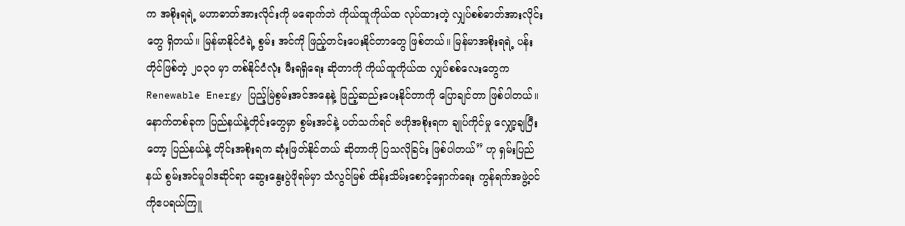က အစိုးရရဲ့ မဟာဓာတ်အားလိုင်းကို မရောက်ဘဲ ကိုယ်ထူကိုယ်ထ လုပ်ထားတဲ့ လျှပ်စစ်ဓာတ်အားလိုင်းတွေ ရှိတယ်။ မြန်မာနိုင်ငံရဲ့ စွမ်း အင်ကို ဖြည့်တင်းပေးနိုင်တာတွေ ဖြစ်တယ်။ မြန်မာအစိုးရရဲ့ ပန်းတိုင်ဖြစ်တဲ့ ၂၀၃၀ မှာ တစ်နိုင်ငံလုံး မီးရရှိရေး ဆိုတာကို ကိုယ်ထူကိုယ်ထ လျှပ်စစ်လေးတွေက Renewable Energy ပြည့်မြဲစွမ်းအင်အနေနဲ့ ဖြည့်ဆည်းပေးနိုင်တာကို ပြောချင်တာ ဖြစ်ပါတယ်။ နောက်တစ်ခုက ပြည်နယ်နဲ့တိုင်းတွေမှာ စွမ်းအင်နဲ့ ပတ်သက်ရင် ဗဟိုအစိုးရက ချုပ်ကိုင်မှု လျှော့ချပြီးတော့ ပြည်နယ်နဲ့ တိုင်းအစိုးရက ဆုံးဖြတ်နိုင်တယ် ဆိုတာကို ပြသလိုခြင်း ဖြစ်ပါတယ်” ဟု ရှမ်းပြည်နယ် စွမ်းအင်မူဝါဒဆိုင်ရာ ဆွေးနွေးပွဲဖိုရမ်မှာ သံလွင်မြစ် ထိန်းသိမ်းစောင့်ရှောက်ရေး ကွန်ရက်အဖွဲ့ဝင် ကိုဧပရယ်ကြူ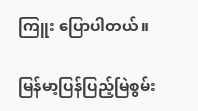ကြူး ပြောပါတယ်။

မြန်မာ့ပြန်ပြည့်မြဲစွမ်း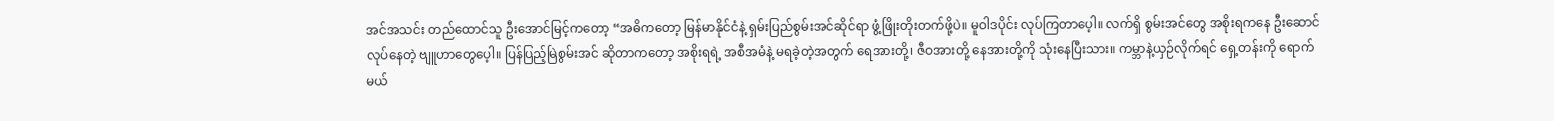အင်အသင်း တည်ထောင်သူ ဦးအောင်မြင့်ကတော့ “အဓိကတော့ မြန်မာနိုင်ငံနဲ့ ရှမ်းပြည်စွမ်းအင်ဆိုင်ရာ ဖွံ့ဖြိုးတိုးတက်ဖို့ပဲ။ မူဝါဒပိုင်း လုပ်ကြတာပေ့ါ။ လက်ရှိ စွမ်းအင်တွေ အစိုးရကနေ ဦးဆောင်လုပ်နေတဲ့ ဗျူဟာတွေပေ့ါ။ ပြန်ပြည့်မြဲစွမ်းအင် ဆိုတာကတော့ အစိုးရရဲ့ အစီအမံနဲ့ မရခဲ့တဲ့အတွက် ရေအားတို့၊ ဇီဝအားတို့ နေအားတို့ကို သုံးနေပြီးသား။ ကမ္ဘာနဲ့ယှဉ်လိုက်ရင် ရှေ့တန်းကို ရောက်မယ်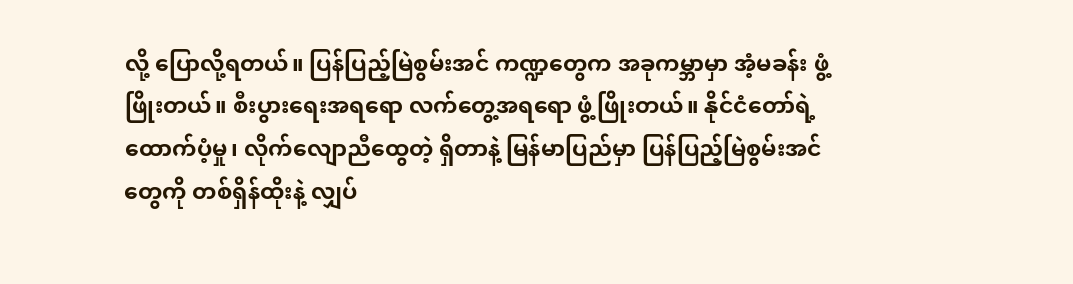လို့ ပြောလို့ရတယ်။ ပြန်ပြည့်မြဲစွမ်းအင် ကဏ္ဍတွေက အခုကမ္ဘာမှာ အံ့မခန်း ဖွံ့ဖြိုးတယ်။ စီးပွားရေးအရရော လက်တွေ့အရရော ဖွံ့ဖြိုးတယ်။ နိုင်ငံတော်ရဲ့ ထောက်ပံ့မှု၊ လိုက်လျောညီထွေတဲ့ ရှိတာနဲ့ မြန်မာပြည်မှာ ပြန်ပြည့်မြဲစွမ်းအင်တွေကို တစ်ရှိန်ထိုးနဲ့ လျှပ်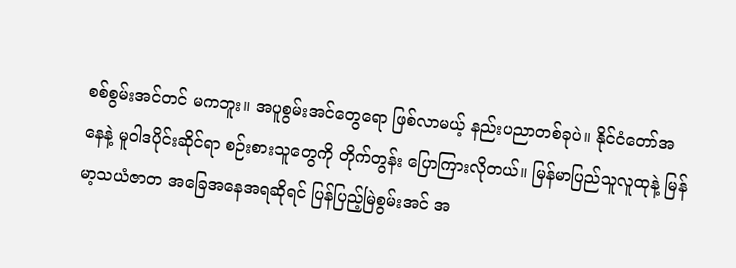စစ်စွမ်းအင်တင် မကဘူး။ အပူစွမ်းအင်တွေရော ဖြစ်လာမယ့် နည်းပညာတစ်ခုပဲ။ နိုင်ငံတော်အနေနဲ့ မူဝါဒပိုင်းဆိုင်ရာ စဉ်းစားသူတွေကို တိုက်တွန်း ပြောကြားလိုတယ်။ မြန်မာပြည်သူလူထုနဲ့ မြန်မာ့သယံဇာတ အခြေအနေအရဆိုရင် ပြန်ပြည့်မြဲစွမ်းအင် အ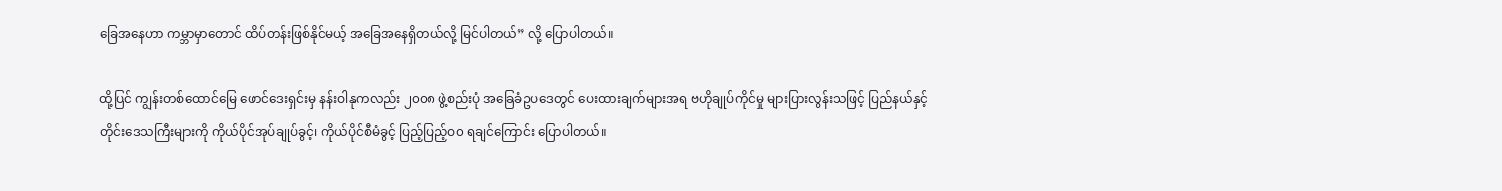ခြေအနေဟာ ကမ္ဘာမှာတောင် ထိပ်တန်းဖြစ်နိုင်မယ့် အခြေအနေရှိတယ်လို့ မြင်ပါတယ်” လို့ ပြောပါတယ်။

ထို့ပြင် ကျွန်းတစ်ထောင်မြေ ဖောင်ဒေးရှင်းမှ နန်းဝါနုကလည်း ၂၀၀၈ ဖွဲ့စည်းပုံ အခြေခံဥပဒေတွင် ပေးထားချက်များအရ ဗဟိုချုပ်ကိုင်မှု များပြားလွန်းသဖြင့် ပြည်နယ်နှင့် တိုင်းဒေသကြီးများကို ကိုယ်ပိုင်အုပ်ချုပ်ခွင့်၊ ကိုယ်ပိုင်စီမံခွင့် ပြည့်ပြည့်ဝ၀ ရချင်ကြောင်း ပြောပါတယ်။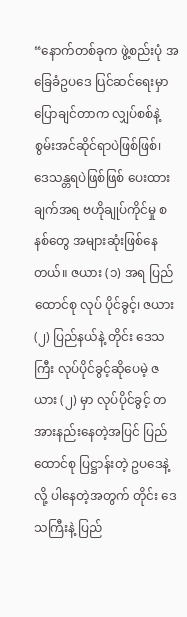“နောက်တစ်ခုက ဖွဲ့စည်းပုံ အခြေခံဥပဒေ ပြင်ဆင်ရေးမှာ ပြောချင်တာက လျှပ်စစ်နဲ့ စွမ်းအင်ဆိုင်ရာပဲဖြစ်ဖြစ်၊ ဒေသန္တရပဲဖြစ်ဖြစ် ပေးထားချက်အရ ဗဟိုချုပ်ကိုင်မှု စနစ်တွေ အများဆုံးဖြစ်နေတယ်။ ဇယား (၁) အရ ပြည်ထောင်စု လုပ် ပိုင်ခွင့်၊ ဇယား(၂) ပြည်နယ်နဲ့ တိုင်း ဒေသကြီး လုပ်ပိုင်ခွင့်ဆိုပေမဲ့ ဇယား (၂) မှာ လုပ်ပိုင်ခွင့် တအားနည်းနေတဲ့အပြင် ပြည်ထောင်စု ပြဋ္ဌာန်းတဲ့ ဥပဒေနဲ့လို့ ပါနေတဲ့အတွက် တိုင်း ဒေသကြီးနဲ့ ပြည်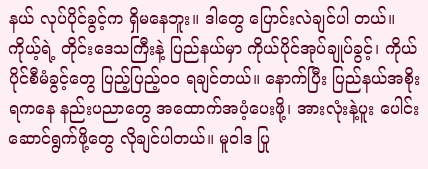နယ် လုပ်ပိုင်ခွင့်က ရှိမနေဘူး။ ဒါတွေ ပြောင်းလဲချင်ပါ တယ်။ ကိုယ့်ရဲ့ တိုင်းဒေသကြီးနဲ့ ပြည်နယ်မှာ ကိုယ်ပိုင်အုပ်ချုပ်ခွင့်၊ ကိုယ်ပိုင်စီမံခွင့်တွေ ပြည့်ပြည့်ဝ၀ ရချင်တယ်။ နောက်ပြီး ပြည်နယ်အစိုးရကနေ နည်းပညာတွေ အထောက်အပံ့ပေးဖို့၊ အားလုံးနဲ့ပူး ပေါင်းဆောင်ရွက်ဖို့တွေ လိုချင်ပါတယ်။ မူဝါဒ ပြု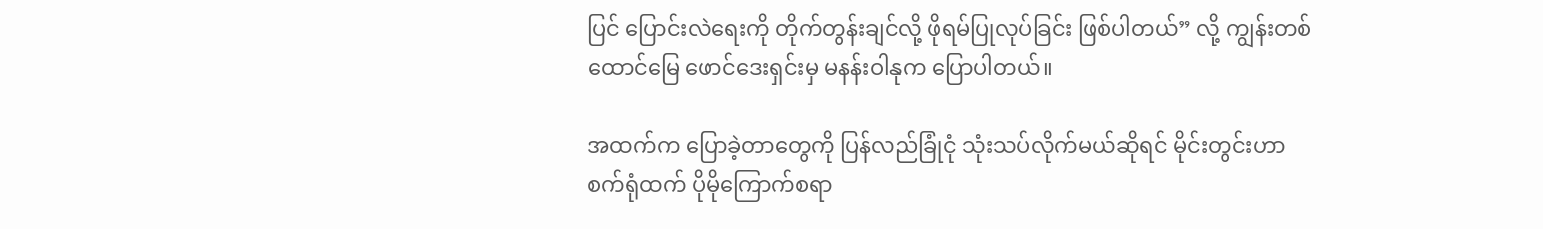ပြင် ပြောင်းလဲရေးကို တိုက်တွန်းချင်လို့ ဖိုရမ်ပြုလုပ်ခြင်း ဖြစ်ပါတယ်” လို့ ကျွန်းတစ်ထောင်မြေ ဖောင်ဒေးရှင်းမှ မနန်းဝါနုက ပြောပါတယ်။

အထက်က ပြောခဲ့တာတွေကို ပြန်လည်ခြုံငုံ သုံးသပ်လိုက်မယ်ဆိုရင် မိုင်းတွင်းဟာ စက်ရုံထက် ပိုမိုကြောက်စရာ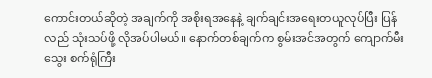ကောင်းတယ်ဆိုတဲ့ အချက်ကို အစိုးရအနေနဲ့ ချက်ချင်းအရေးတယူလုပ်ပြီး ပြန်လည် သုံးသပ်ဖို့ လိုအပ်ပါမယ်။ နောက်တစ်ချက်က စွမ်းအင်အတွက် ကျောက်မီးသွေး စက်ရုံကြီး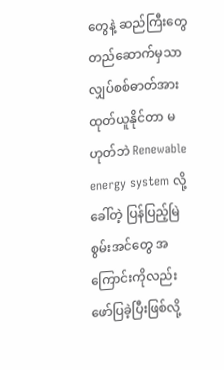တွေနဲ့ ဆည်ကြီးတွေ တည်ဆောက်မှသာ လျှပ်စစ်ဓာတ်အား ထုတ်ယူနိုင်တာ မဟုတ်ဘဲ Renewable energy system လို့ခေါ်တဲ့ ပြန်ပြည့်မြဲစွမ်းအင်တွေ အကြောင်းကိုလည်း ဖော်ပြခဲ့ပြီးဖြစ်လို့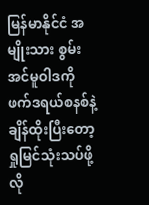မြန်မာနိုင်ငံ အမျိုးသား စွမ်းအင်မူဝါဒကို ဖက်ဒရယ်စနစ်နဲ့ ချိန်ထိုးပြီးတော့ ရှုမြင်သုံးသပ်ဖို့လို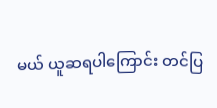မယ် ယူဆရပါကြောင်း တင်ပြ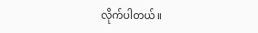လိုက်ပါတယ်။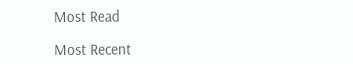Most Read

Most Recent